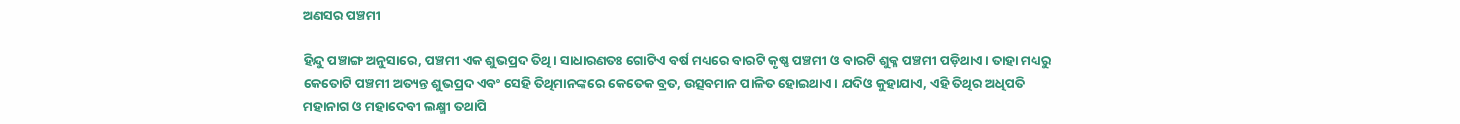ଅଣସର ପଞ୍ଚମୀ

ହିନ୍ଦୁ ପଞ୍ଚାଙ୍ଗ ଅନୁସାରେ, ପଞ୍ଚମୀ ଏକ ଶୁଭପ୍ରଦ ତିଥି। ସାଧାରଣତଃ ଗୋଟିଏ ବର୍ଷ ମଧ୍ୟରେ ବାରଟି କୃଷ୍ଣ ପଞ୍ଚମୀ ଓ ବାରଟି ଶୁକ୍ଳ ପଞ୍ଚମୀ ପଡ଼ିଥାଏ। ତାହା ମଧ୍ୟରୁ କେତୋଟି ପଞ୍ଚମୀ ଅତ୍ୟନ୍ତ ଶୁଭପ୍ରଦ ଏବଂ ସେହି ତିଥିମାନଙ୍କରେ କେତେକ ବ୍ରତ, ଉତ୍ସବମାନ ପାଳିତ ହୋଇଥାଏ। ଯଦିଓ କୁହାଯାଏ, ଏହି ତିଥିର ଅଧିପତି ମହାନାଗ ଓ ମହାଦେବୀ ଲକ୍ଷ୍ମୀ ତଥାପି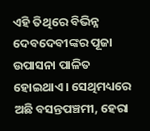ଏହି ତିଥିରେ ବିଭିନ୍ନ ଦେବଦେବୀଙ୍କର ପୂଜା ଉପାସନା ପାଳିତ ହୋଇଥାଏ। ସେଥିମଧ୍ୟରେ ଅଛି ବସନ୍ତପଞ୍ଚମୀ, ହେରା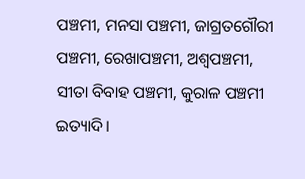ପଞ୍ଚମୀ, ମନସା ପଞ୍ଚମୀ, ଜାଗ୍ରତଗୌରୀ ପଞ୍ଚମୀ, ରେଖାପଞ୍ଚମୀ, ଅଶ୍ୱପଞ୍ଚମୀ, ସୀତା ବିବାହ ପଞ୍ଚମୀ, କୁରାଳ ପଞ୍ଚମୀ ଇତ୍ୟାଦି।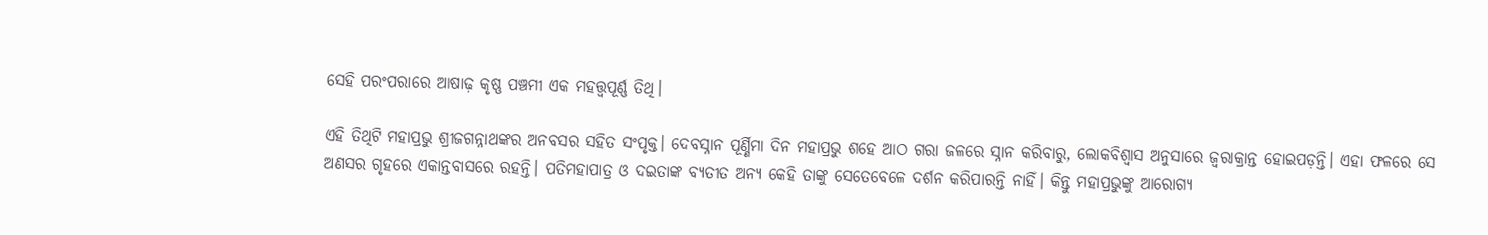ସେହି ପରଂପରାରେ ଆଷାଢ଼ କୃଷ୍ଣ ପଞ୍ଚମୀ ଏକ ମହତ୍ତ୍ୱପୂର୍ଣ୍ଣ ତିଥି।

ଏହି ତିଥିଟି ମହାପ୍ରଭୁ ଶ୍ରୀଜଗନ୍ନାଥଙ୍କର ଅନବସର ସହିତ ସଂପୃକ୍ତ। ଦେବସ୍ନାନ ପୂର୍ଣ୍ଣିମା ଦିନ ମହାପ୍ରଭୁ ଶହେ ଆଠ ଗରା ଜଳରେ ସ୍ନାନ କରିବାରୁ, ଲୋକବିଶ୍ୱାସ ଅନୁସାରେ ଜ୍ୱରାକ୍ରାନ୍ତ ହୋଇପଡ଼ନ୍ତି। ଏହା ଫଳରେ ସେ ଅଣସର ଗୃହରେ ଏକାନ୍ତବାସରେ ରହନ୍ତି। ପତିମହାପାତ୍ର ଓ ଦଇତାଙ୍କ ବ୍ୟତୀତ ଅନ୍ୟ କେହି ତାଙ୍କୁ ସେତେବେଳେ ଦର୍ଶନ କରିପାରନ୍ତି ନାହିଁ। କିନ୍ତୁ ମହାପ୍ରଭୁଙ୍କୁ ଆରୋଗ୍ୟ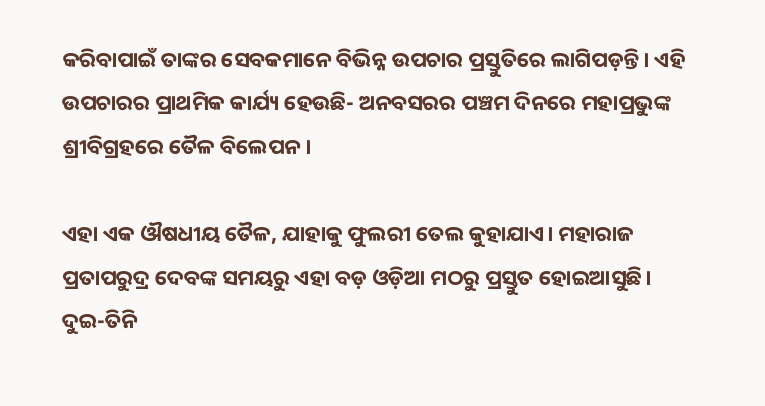କରିବାପାଇଁ ତାଙ୍କର ସେବକମାନେ ବିଭିନ୍ନ ଉପଚାର ପ୍ରସ୍ତୁତିରେ ଲାଗିପଡ଼ନ୍ତି। ଏହି ଉପଚାରର ପ୍ରାଥମିକ କାର୍ଯ୍ୟ ହେଉଛି- ଅନବସରର ପଞ୍ଚମ ଦିନରେ ମହାପ୍ରଭୁଙ୍କ ଶ୍ରୀବିଗ୍ରହରେ ତୈଳ ବିଲେପନ।

ଏହା ଏକ ଔଷଧୀୟ ତୈଳ, ଯାହାକୁ ଫୁଲରୀ ତେଲ କୁହାଯାଏ। ମହାରାଜ ପ୍ରତାପରୁଦ୍ର ଦେବଙ୍କ ସମୟରୁ ଏହା ବଡ଼ ଓଡ଼ିଆ ମଠରୁ ପ୍ରସ୍ତୁତ ହୋଇଆସୁଛି। ଦୁଇ-ତିନି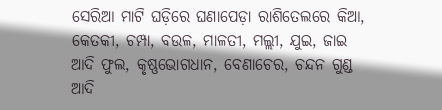ସେରିଆ ମାଟି ଘଡ଼ିରେ ଘଣାପେଡ଼ା ରାଶିତେଲରେ କିଆ, କେତକୀ, ଚମ୍ପା, ବଉଳ, ମାଳତୀ, ମଲ୍ଲୀ, ଯୁଇ, ଜାଇ ଆଦି ଫୁଲ, କୃଷ୍ଣଭୋଗଧାନ, ବେଣାଚେର, ଚନ୍ଦନ ଗୁଣ୍ଡ ଆଦି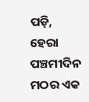ପଡ଼ି, ହେରା ପଞ୍ଚମୀଦିନ ମଠର ଏକ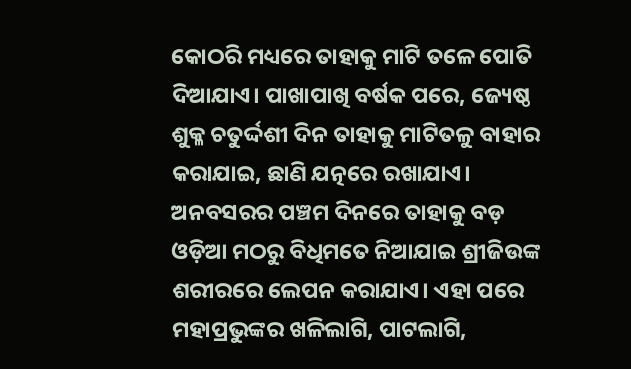କୋଠରି ମଧ୍ୟରେ ତାହାକୁ ମାଟି ତଳେ ପୋତି ଦିଆଯାଏ। ପାଖାପାଖି ବର୍ଷକ ପରେ, ଜ୍ୟେଷ୍ଠ ଶୁକ୍ଳ ଚତୁର୍ଦ୍ଦଶୀ ଦିନ ତାହାକୁ ମାଟିତଳୁ ବାହାର କରାଯାଇ, ଛାଣି ଯତ୍ନରେ ରଖାଯାଏ। ଅନବସରର ପଞ୍ଚମ ଦିନରେ ତାହାକୁ ବଡ଼ ଓଡ଼ିଆ ମଠରୁ ବିଧିମତେ ନିଆଯାଇ ଶ୍ରୀଜିଉଙ୍କ ଶରୀରରେ ଲେପନ କରାଯାଏ। ଏହା ପରେ ମହାପ୍ରଭୁଙ୍କର ଖଳିଲାଗି, ପାଟଲାଗି,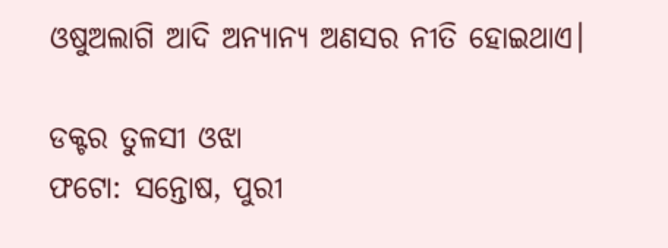ଓଷୁଅଲାଗି ଆଦି ଅନ୍ୟାନ୍ୟ ଅଣସର ନୀତି ହୋଇଥାଏ।

ଡକ୍ଟର ତୁଳସୀ ଓଝା
ଫଟୋ: ସନ୍ତୋଷ, ପୁରୀ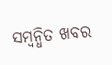ସମ୍ବନ୍ଧିତ ଖବର